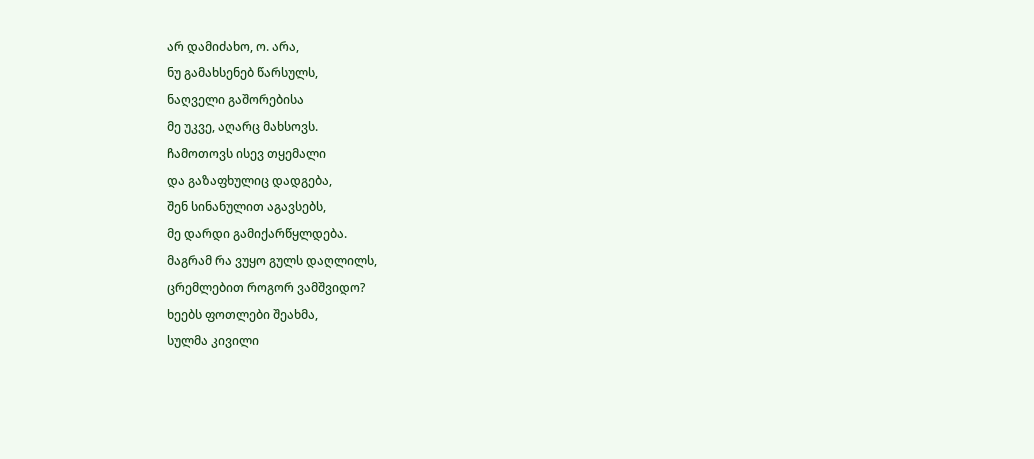არ დამიძახო, ო. არა,
ნუ გამახსენებ წარსულს,
ნაღველი გაშორებისა
მე უკვე, აღარც მახსოვს.
ჩამოთოვს ისევ თყემალი
და გაზაფხულიც დადგება,
შენ სინანულით აგავსებს,
მე დარდი გამიქარწყლდება.
მაგრამ რა ვუყო გულს დაღლილს,
ცრემლებით როგორ ვამშვიდო?
ხეებს ფოთლები შეახმა,
სულმა კივილი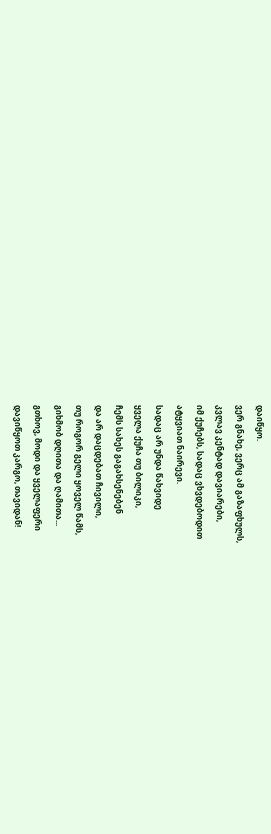დაიწყო.
ვერ გნახე, ვერც ამ გაზაფხულს,
კვლავ კენტად დავიარები,
იმ ქუჩებს, სადაც ვხვდებოდით
ატყვიათ ნაირევი.
სადაც არ უნდა წახვიდე
ყველა ქუჩა თუ ბილიკი,
ჩემს სახეს გაგახსენებენ
და არ დაცდებათ ჩივილი,
თუ როგორ გელი ყოველ წამს,
გიხმობ დღითა და ღამითა...
გთხოვ, მოდი და ყველაფერი
დავიწყოთ კარგო, თავიდან!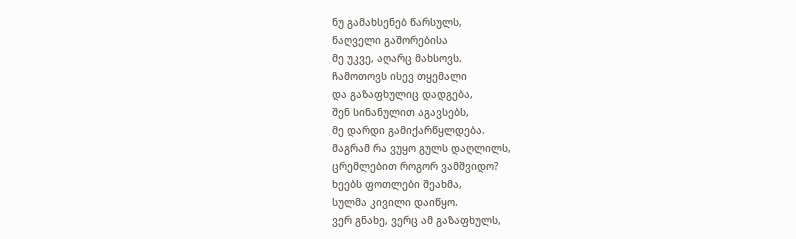ნუ გამახსენებ წარსულს,
ნაღველი გაშორებისა
მე უკვე, აღარც მახსოვს.
ჩამოთოვს ისევ თყემალი
და გაზაფხულიც დადგება,
შენ სინანულით აგავსებს,
მე დარდი გამიქარწყლდება.
მაგრამ რა ვუყო გულს დაღლილს,
ცრემლებით როგორ ვამშვიდო?
ხეებს ფოთლები შეახმა,
სულმა კივილი დაიწყო.
ვერ გნახე, ვერც ამ გაზაფხულს,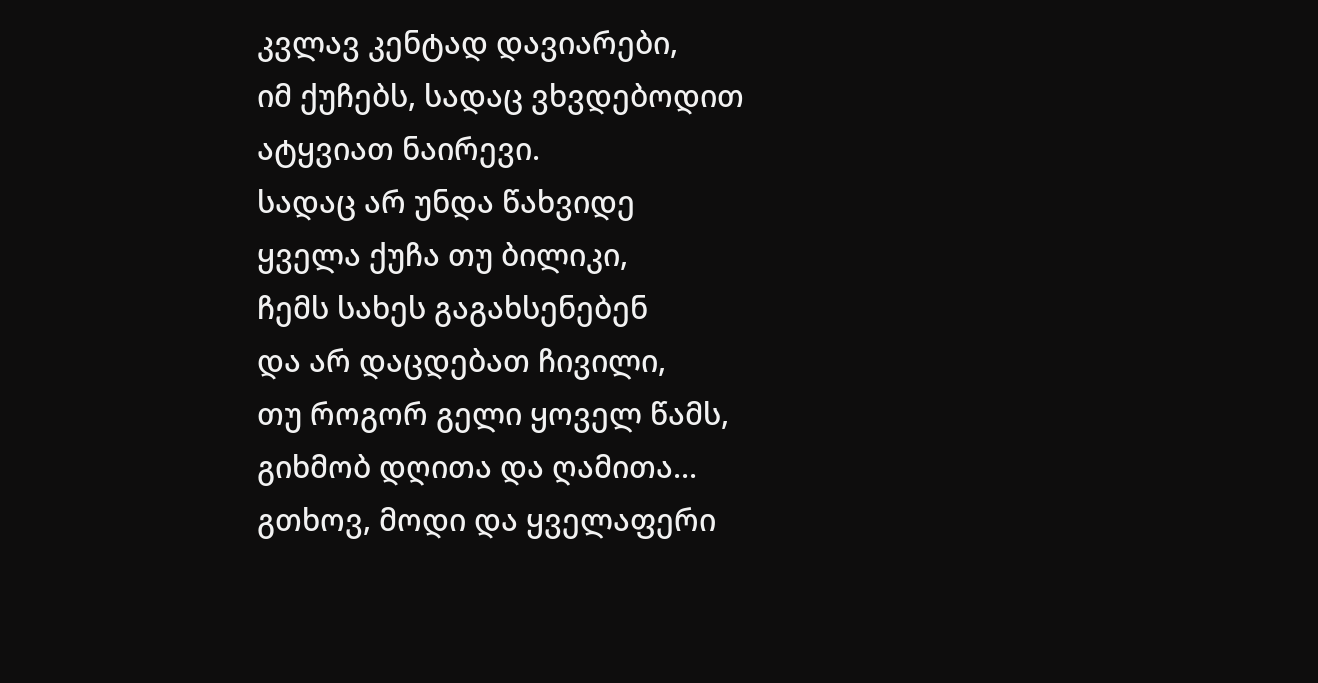კვლავ კენტად დავიარები,
იმ ქუჩებს, სადაც ვხვდებოდით
ატყვიათ ნაირევი.
სადაც არ უნდა წახვიდე
ყველა ქუჩა თუ ბილიკი,
ჩემს სახეს გაგახსენებენ
და არ დაცდებათ ჩივილი,
თუ როგორ გელი ყოველ წამს,
გიხმობ დღითა და ღამითა...
გთხოვ, მოდი და ყველაფერი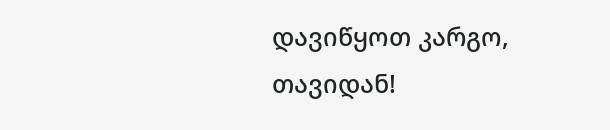დავიწყოთ კარგო, თავიდან!